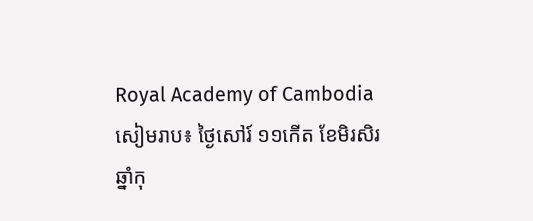Royal Academy of Cambodia
សៀមរាប៖ ថ្ងៃសៅរ៍ ១១កើត ខែមិរសិរ ឆ្នាំកុ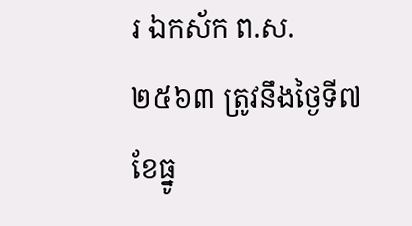រ ឯកស័ក ព.ស. ២៥៦៣ ត្រូវនឹងថ្ងៃទី៧ ខែធ្នូ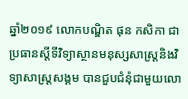ឆ្នាំ២០១៩ លោកបណ្ឌិត ផុន កសិកា ជាប្រធានស្ដីទីវិទ្យាស្ថានមនុស្សសាស្ត្រនិងវិទ្យាសាស្ត្រសង្គម បានជួបជំនុំជាមួយលោ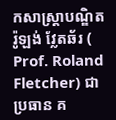កសាស្ត្រាបណ្ឌិត រ៉ូឡង់ វ្លែតឆ័រ ( Prof. Roland Fletcher) ជាប្រធាន គ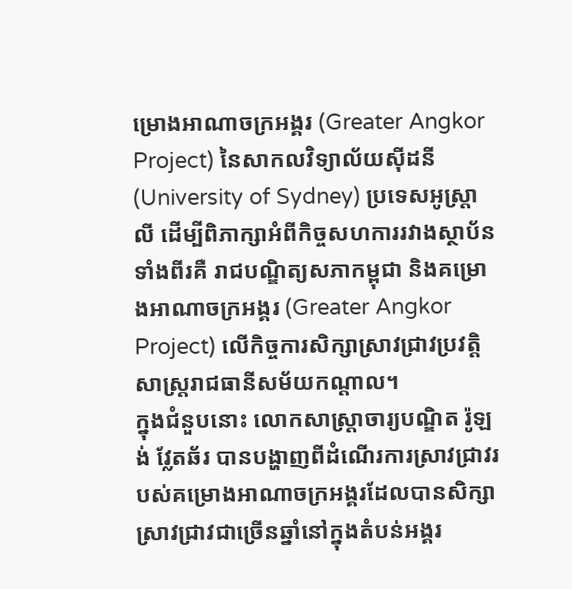ម្រោងអាណាចក្រអង្គរ (Greater Angkor Project) នៃសាកលវិទ្យាល័យស៊ីដនី (University of Sydney) ប្រទេសអូស្ត្រាលី ដើម្បីពិភាក្សាអំពីកិច្ចសហការរវាងស្ថាប័នទាំងពីរគឺ រាជបណ្ឌិត្យសភាកម្ពុជា និងគម្រោងអាណាចក្រអង្គរ (Greater Angkor Project) លើកិច្ចការសិក្សាស្រាវជ្រាវប្រវត្តិសាស្ត្ររាជធានីសម័យកណ្ដាល។
ក្នុងជំនួបនោះ លោកសាស្ត្រាចារ្យបណ្ឌិត រ៉ូឡង់ វ្លែតឆ័រ បានបង្ហាញពីដំណើរការស្រាវជ្រាវរបស់គម្រោងអាណាចក្រអង្គរដែលបានសិក្សាស្រាវជ្រាវជាច្រើនឆ្នាំនៅក្នុងតំបន់អង្គរ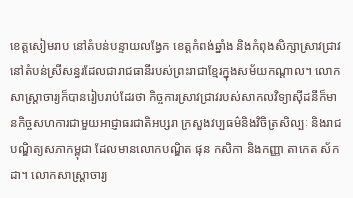ខេត្តសៀមរាប នៅតំបន់បន្ទាយលង្វែក ខេត្តកំពង់ឆ្នាំង និងកំពុងសិក្សាស្រាវជ្រាវនៅតំបន់ស្រីសន្ធរដែលជារាជធានីរបស់ព្រះរាជាខ្មែរក្នុងសម័យកណ្ដាល។ លោកសាស្ត្រាចារ្យក៏បានរៀបរាប់ដែរថា កិច្ចការស្រាវជ្រាវរបស់សាកលវិទ្យាស៊ីដនីក៏មានកិច្ចសហការជាមួយអាជ្ញាធរជាតិអប្សរា ក្រសួងវប្បធម៌និងវិចិត្រសិល្បៈ និងរាជបណ្ឌិត្យសភាកម្ពុជា ដែលមានលោកបណ្ឌិត ផុន កសិកា និងកញ្ញា តាកេត ស័កដា។ លោកសាស្ត្រាចារ្យ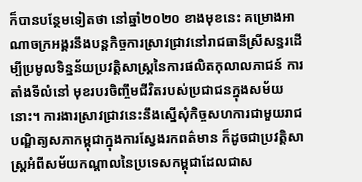ក៏បានបន្ថែមទៀតថា នៅឆ្នាំ២០២០ ខាងមុខនេះ គម្រោងអាណាចក្រអង្គរនឹងបន្ដកិច្ចការស្រាវជ្រាវនៅរាជធានីស្រីសន្ធរដើម្បីប្រមូលទិន្នន័យប្រវត្តិសាស្ត្រនៃការផលិតកុលាលភាជន៍ ការតាំងទីលំនៅ មុខរបរចិញ្ចឹមជីវិតរបស់ប្រជាជនក្នុងសម័យនោះ។ ការងារស្រាវជ្រាវនេះនឹងស្នើសុំកិច្ចសហការជាមួយរាជបណ្ឌិត្យសភាកម្ពុជាក្នុងការស្វែងរកពត៌មាន ក៏ដូចជាប្រវត្តិសាស្ត្រអំពីសម័យកណ្ដាលនៃប្រទេសកម្ពុជាដែលជាស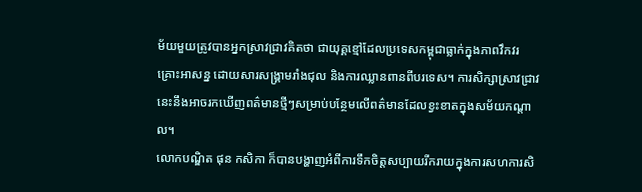ម័យមួយត្រូវបានអ្នកស្រាវជ្រាវគិតថា ជាយុគ្គខ្មៅដែលប្រទេសកម្ពុជាធ្លាក់ក្នុងភាពវឹកវរ គ្រោះអាសន្ន ដោយសារសង្រ្គាមរាំងជុល និងការឈ្លានពានពីបរទេស។ ការសិក្សាស្រាវជ្រាវនេះនឹងអាចរកឃើញពត៌មានថ្មីៗសម្រាប់បន្ថែមលើពត៌មានដែលខ្វះខាតក្នុងសម័យកណ្ដាល។
លោកបណ្ឌិត ផុន កសិកា ក៏បានបង្ហាញអំពីការទឹកចិត្តសប្បាយរីករាយក្នុងការសហការសិ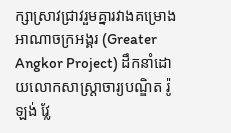ក្សាស្រាវជ្រាវរួមគ្នារវាងគម្រោងអាណាចក្រអង្គរ (Greater Angkor Project) ដឹកនាំដោយលោកសាស្ត្រាចារ្យបណ្ឌិត រ៉ូឡង់ វ្លែ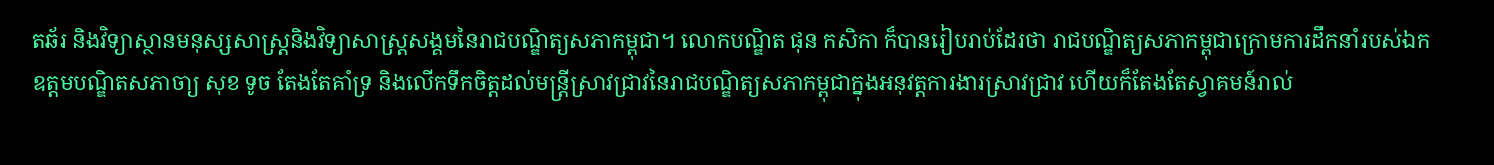តឆ័រ និងវិទ្យាស្ថានមនុស្សសាស្ត្រនិងវិទ្យាសាស្ត្រសង្គមនៃរាជបណ្ឌិត្យសភាកម្ពុជា។ លោកបណ្ឌិត ផុន កសិកា ក៏បានរៀបរាប់ដែរថា រាជបណ្ឌិត្យសភាកម្ពុជាក្រោមការដឹកនាំរបស់ឯកឧត្តមបណ្ឌិតសភាចា្យ សុខ ទូច តែងតែគាំទ្រ និងលើកទឹកចិត្តដល់មន្ត្រីស្រាវជ្រាវនៃរាជបណ្ឌិត្យសភាកម្ពុជាក្នុងអនុវត្តការងារស្រាវជ្រាវ ហើយក៏តែងតែស្វាគមន៍រាល់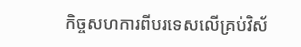កិច្ចសហការពីបរទេសលើគ្រប់វិស័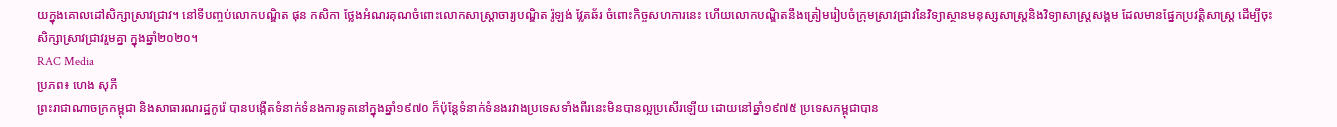យក្នុងគោលដៅសិក្សាស្រាវជ្រាវ។ នៅទីបញ្ចប់លោកបណ្ឌិត ផុន កសិកា ថ្លែងអំណរគុណចំពោះលោកសាស្ត្រាចារ្យបណ្ឌិត រ៉ូឡង់ វ្លែតឆ័រ ចំពោះកិច្ចសហការនេះ ហើយលោកបណ្ឌិតនឹងត្រៀមរៀបចំក្រុមស្រាវជ្រាវនៃវិទ្យាស្ថានមនុស្សសាស្ត្រនិងវិទ្យាសាស្ត្រសង្គម ដែលមានផ្នែកប្រវត្តិសាស្ត្រ ដើម្បីចុះសិក្សាស្រាវជ្រាវរួមគ្នា ក្នុងឆ្នាំ២០២០។
RAC Media
ប្រភព៖ ហេង សុភី
ព្រះរាជាណាចក្រកម្ពុជា និងសាធារណរដ្ឋកូរ៉េ បានបង្កើតទំនាក់ទំនងការទូតនៅក្នុងឆ្នាំ១៩៧០ ក៏ប៉ុន្តែទំនាក់ទំនងរវាងប្រទេសទាំងពីរនេះមិនបានល្អប្រសើរឡើយ ដោយនៅឆ្នាំ១៩៧៥ ប្រទេសកម្ពុជាបាន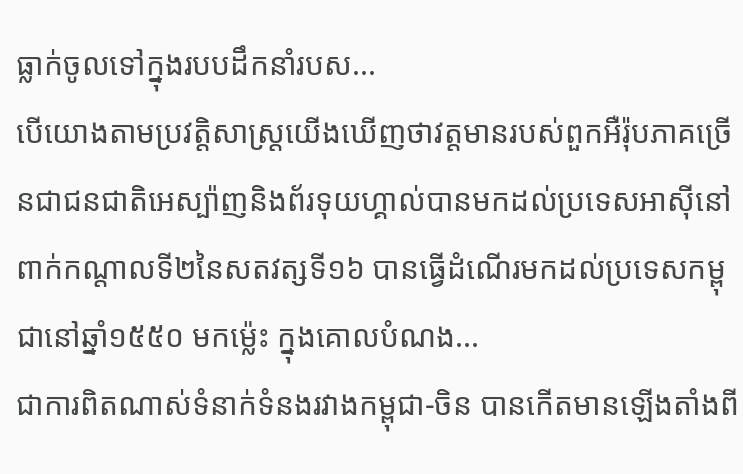ធ្លាក់ចូលទៅក្នុងរបបដឹកនាំរបស...
បើយោងតាមប្រវត្តិសាស្រ្តយើងឃើញថាវត្តមានរបស់ពួកអឺរ៉ុបភាគច្រើនជាជនជាតិអេស្ប៉ាញនិងព័រទុយហ្គាល់បានមកដល់ប្រទេសអាស៊ីនៅពាក់កណ្តាលទី២នៃសតវត្សទី១៦ បានធ្វើដំណើរមកដល់ប្រទេសកម្ពុជានៅឆ្នាំ១៥៥០ មកម្ល៉េះ ក្នុងគោលបំណង...
ជាការពិតណាស់ទំនាក់ទំនងរវាងកម្ពុជា-ចិន បានកើតមានឡើងតាំងពី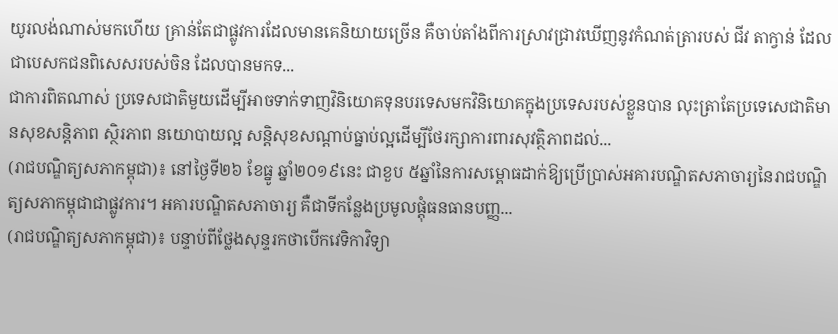យូរលង់ណាស់មកហើយ គ្រាន់តែជាផ្លូវការដែលមានគេនិយាយច្រើន គឺចាប់តាំងពីការស្រាវជ្រាវឃើញនូវកំណត់ត្រារបស់ ជីវ តាក្វាន់ ដែលជាបេសកជនពិសេសរបស់ចិន ដែលបានមកទ...
ជាការពិតណាស់ ប្រទេសជាតិមួយដើម្បីអាចទាក់ទាញវិនិយោគទុនបរទេសមកវិនិយោគក្នុងប្រទេសរបស់ខ្លួនបាន លុះត្រាតែប្រទេសេជាតិមានសុខសន្តិភាព ស្ថិរភាព នយោបាយល្អ សន្តិសុខសណ្តាប់ធ្នាប់ល្អដើម្បីថែរក្សាការពារសុវត្ថិភាពដល់...
(រាជបណ្ឌិត្យសភាកម្ពុជា)៖ នៅថ្ងៃទី២៦ ខែធ្នូ ឆ្នាំ២០១៩នេះ ជាខួប ៥ឆ្នាំនៃការសម្ពោធដាក់ឱ្យប្រើប្រាស់អគារបណ្ឌិតសភាចារ្យនៃរាជបណ្ឌិត្យសភាកម្ពុជាជាផ្លូវការ។ អគារបណ្ឌិតសភាចារ្យ គឺជាទីកន្លែងប្រមូលផ្តុំធនធានបញ្ញ...
(រាជបណ្ឌិត្យសភាកម្ពុជា)៖ បន្ទាប់ពីថ្លែងសុន្ទរកថាបើកវេទិកាវិទ្យា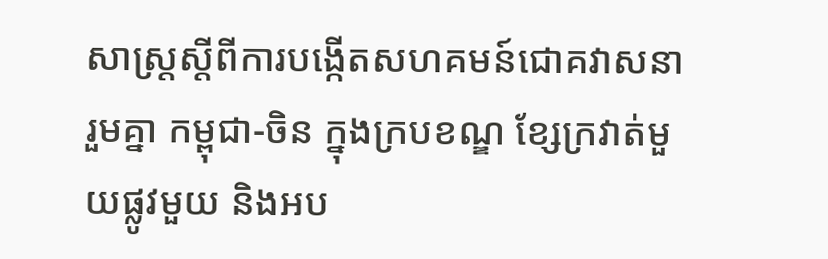សាស្ត្រស្តីពីការបង្កើតសហគមន៍ជោគវាសនារួមគ្នា កម្ពុជា-ចិន ក្នុងក្របខណ្ឌ ខ្សែក្រវាត់មួយផ្លូវមួយ និងអប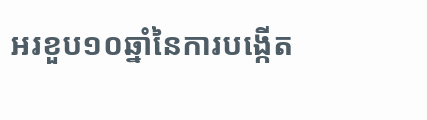អរខួប១០ឆ្នាំនៃការបង្កើត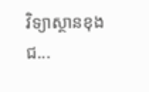វិទ្យាស្ថានខុងជ...